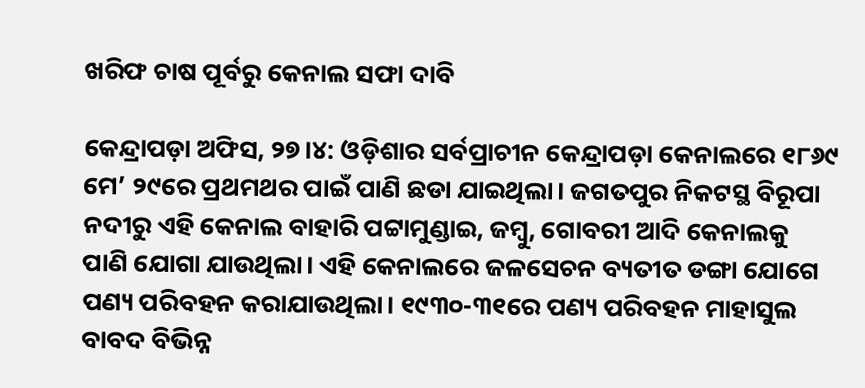ଖରିଫ ଚାଷ ପୂର୍ବରୁ କେନାଲ ସଫା ଦାବି

କେନ୍ଦ୍ରାପଡ଼ା ଅଫିସ, ୨୭।୪: ଓଡ଼ିଶାର ସର୍ବପ୍ରାଚୀନ କେନ୍ଦ୍ରାପଡ଼ା କେନାଲରେ ୧୮୬୯ ମେ’ ୨୯ରେ ପ୍ରଥମଥର ପାଇଁ ପାଣି ଛଡା ଯାଇଥିଲା। ଜଗତପୁର ନିକଟସ୍ଥ ବିରୂପା ନଦୀରୁ ଏହି କେନାଲ ବାହାରି ପଟ୍ଟାମୁଣ୍ଡାଇ, ଜମ୍ବୁ, ଗୋବରୀ ଆଦି କେନାଲକୁ ପାଣି ଯୋଗା ଯାଉଥିଲା। ଏହି କେନାଲରେ ଜଳସେଚନ ବ୍ୟତୀତ ଡଙ୍ଗା ଯୋଗେ ପଣ୍ୟ ପରିବହନ କରାଯାଉଥିଲା। ୧୯୩୦-୩୧ରେ ପଣ୍ୟ ପରିବହନ ମାହାସୁଲ ବାବଦ ବିଭିନ୍ନ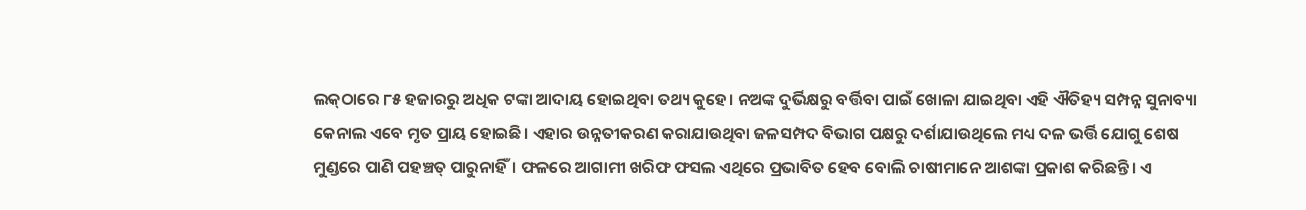ଲକ୍‌ଠାରେ ୮୫ ହଜାରରୁ ଅଧିକ ଟଙ୍କା ଆଦାୟ ହୋଇଥିବା ତଥ୍ୟ କୁହେ। ନଅଙ୍କ ଦୁର୍ଭିକ୍ଷରୁ ବର୍ତ୍ତିବା ପାଇଁ ଖୋଳା ଯାଇଥିବା ଏହି ଐତିହ୍ୟ ସମ୍ପନ୍ନ ସୁନାବ୍ୟା କେନାଲ ଏବେ ମୃତ ପ୍ରାୟ ହୋଇଛି। ଏହାର ଉନ୍ନତୀକରଣ କରାଯାଉଥିବା ଜଳସମ୍ପଦ ବିଭାଗ ପକ୍ଷରୁ ଦର୍ଶାଯାଉଥିଲେ ମଧ୍ୟ ଦଳ ଭର୍ତ୍ତି ଯୋଗୁ ଶେଷ ମୁଣ୍ଡରେ ପାଣି ପହଞ୍ଚତ୍ ପାରୁନାହିଁ। ଫଳରେ ଆଗାମୀ ଖରିଫ ଫସଲ ଏଥିରେ ପ୍ରଭାବିତ ହେବ ବୋଲି ଚାଷୀମାନେ ଆଶଙ୍କା ପ୍ରକାଶ କରିଛନ୍ତି। ଏ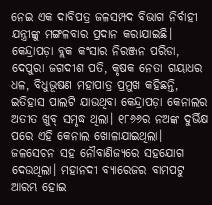ନେଇ ଏକ ଦାବିପତ୍ର ଜଳସମ୍ପଦ ବିଭାଗ ନିର୍ବାହୀ ଯନ୍ତ୍ରୀଙ୍କୁ ମଙ୍ଗଳବାର ପ୍ରଦାନ କରାଯାଇଛି।
କେନ୍ଦ୍ରାପଡ଼ା ବ୍ଲକ କଂସାର ନିରଞ୍ଜନ ପରିଡା, ଦେପୁରା ଜଗଦୀଶ ପତି, କୃଷକ ନେତା ଗୟାଧର ଧଳ, ବିଧୁଭୂଷଣ ମହାପାତ୍ର ପ୍ରମୁଖ କହିଛନ୍ତି, ଇତିହାସ ପାଲଟି ଯାଉଥିବା କେନ୍ଦ୍ରାପଡ଼ା କେନାଲର ଅତୀତ ଖୁବ୍‌ ସମୃଦ୍ଧ ଥିଲା। ୧୮୬୬ର ନଅଙ୍କ ଦୁର୍ଭିକ୍ଷ ପରେ ଏହି କେନାଲ ଖୋଳାଯାଇଥିଲା। ଜଳସେଚନ ସହ ନୌବାଣିଜ୍ୟରେ ସହଯୋଗ ଦେଉଥିଲା। ମହାନଦୀ ବ୍ୟାରେଜର ବାମପଟୁ ଆରମ୍ଭ ହୋଇ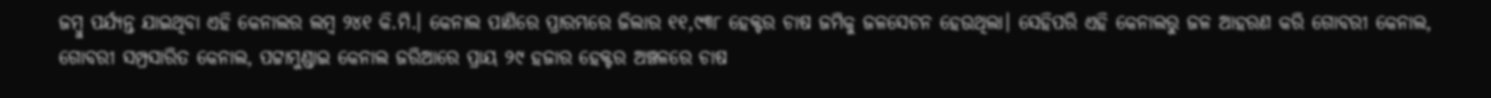ଜମ୍ବୁ ପର୍ଯ୍ୟନ୍ତ ଯାଇଥିବା ଏହି କେନାଲର ଲମ୍ବ ୨୪୧ କି.ମି.। କେନାଲ ପାଣିରେ ପ୍ରାରମ୍ଭରେ ଜିଲାର ୧୧,୯୩୮ ହେକ୍ଟର ଚାଷ ଜମିକୁ ଜଳସେଚନ ହେଉଥିଲା। ସେହିପରି ଏହି କେନାଲରୁ ଜଳ ଆହରଣ କରି ଗୋବରୀ କେନାଲ, ଗୋବରୀ ସମ୍ପ୍ରସାରିତ କେନାଲ, ପଟ୍ଟାମୁଣ୍ଡାଇ କେନାଲ ଜରିଆରେ ପ୍ରାୟ ୨୯ ହଜାର ହେକ୍ଟର ଅଞ୍ଚଳରେ ଚାଷ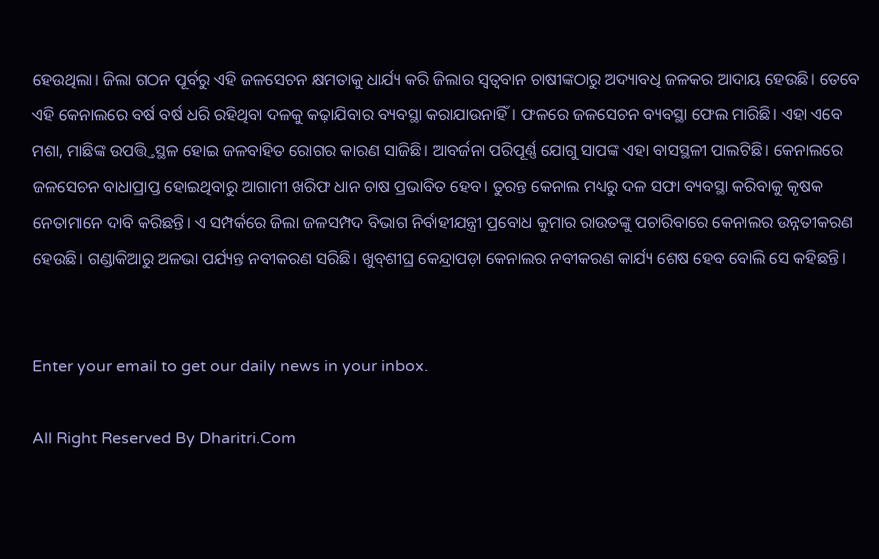ହେଉଥିଲା। ଜିଲା ଗଠନ ପୂର୍ବରୁ ଏହି ଜଳସେଚନ କ୍ଷମତାକୁ ଧାର୍ଯ୍ୟ କରି ଜିଲାର ସ୍ବତ୍ୱବାନ ଚାଷୀଙ୍କଠାରୁ ଅଦ୍ୟାବଧି ଜଳକର ଆଦାୟ ହେଉଛି। ତେବେ ଏହି କେନାଲରେ ବର୍ଷ ବର୍ଷ ଧରି ରହିଥିବା ଦଳକୁ କଢ଼ାଯିବାର ବ୍ୟବସ୍ଥା କରାଯାଉନାହିଁ। ଫଳରେ ଜଳସେଚନ ବ୍ୟବସ୍ଥା ଫେଲ ମାରିଛି। ଏହା ଏବେ ମଶା, ମାଛିଙ୍କ ଉପତ୍ତ୍ତିସ୍ଥଳ ହୋଇ ଜଳବାହିତ ରୋଗର କାରଣ ସାଜିଛି। ଆବର୍ଜନା ପରିପୂର୍ଣ୍ଣ ଯୋଗୁ ସାପଙ୍କ ଏହା ବାସସ୍ଥଳୀ ପାଲଟିଛି। କେନାଲରେ ଜଳସେଚନ ବାଧାପ୍ରାପ୍ତ ହୋଇଥିବାରୁ ଆଗାମୀ ଖରିଫ ଧାନ ଚାଷ ପ୍ରଭାବିତ ହେବ। ତୁରନ୍ତ କେନାଲ ମଧ୍ୟରୁ ଦଳ ସଫା ବ୍ୟବସ୍ଥା କରିବାକୁ କୃଷକ ନେତାମାନେ ଦାବି କରିଛନ୍ତି। ଏ ସମ୍ପର୍କରେ ଜିଲା ଜଳସମ୍ପଦ ବିଭାଗ ନିର୍ବାହୀଯନ୍ତ୍ରୀ ପ୍ରବୋଧ କୁମାର ରାଉତଙ୍କୁ ପଚାରିବାରେ କେନାଲର ଉନ୍ନତୀକରଣ ହେଉଛି। ଗଣ୍ଡାକିଆରୁ ଅଳଭା ପର୍ଯ୍ୟନ୍ତ ନବୀକରଣ ସରିଛି। ଖୁବ୍‌ଶୀଘ୍ର କେନ୍ଦ୍ରାପଡ଼ା କେନାଲର ନବୀକରଣ କାର୍ଯ୍ୟ ଶେଷ ହେବ ବୋଲି ସେ କହିଛନ୍ତି।


Enter your email to get our daily news in your inbox.

All Right Reserved By Dharitri.Com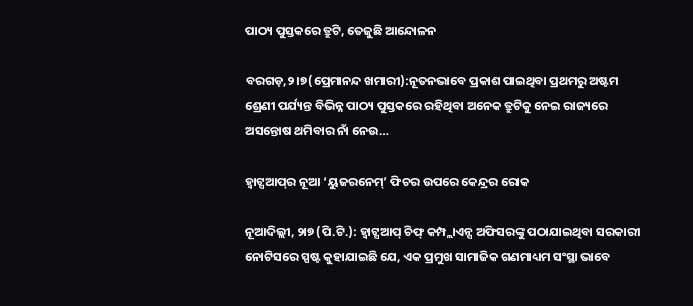ପାଠ୍ୟ ପୁସ୍ତକରେ ତ୍ରୁଟି, ତେଜୁଛି ଆନ୍ଦୋଳନ

ବରଗଡ଼,୨।୭(ପ୍ରେମାନନ୍ଦ ଖମାରୀ):ନୂତନଭାବେ ପ୍ରକାଶ ପାଇଥିବା ପ୍ରଥମରୁ ଅଷ୍ଟମ ଶ୍ରେଣୀ ପର୍ଯ୍ୟନ୍ତ ବିଭିନ୍ନ ପାଠ୍ୟ ପୁସ୍ତକରେ ରହିଥିବା ଅନେକ ତ୍ରୁଟିକୁ ନେଇ ରାଜ୍ୟରେ ଅସନ୍ତୋଷ ଥମିବାର ନାଁ ନେଉ…

ହ୍ୱାଟ୍ସଆପ୍‌ର ନୂଆ ‘ୟୁଜରନେମ୍‌’ ଫିଚର ଉପରେ କେନ୍ଦ୍ରର ରୋକ

ନୂଆଦିଲ୍ଲୀ, ୨ା୭ (ପି.ଟି.): ହ୍ୱାଟ୍ସଆପ୍‌ ଚିଫ୍‌ କମ୍ପ୍ଲାଏନ୍ସ ଅଫିସରଙ୍କୁ ପଠାଯାଇଥିବା ସରକାରୀ ନୋଟିସରେ ସ୍ପଷ୍ଟ କୁହାଯାଇଛି ଯେ, ଏକ ପ୍ରମୁଖ ସାମାଜିକ ଗଣମାଧ୍ୟମ ସଂସ୍ଥା ଭାବେ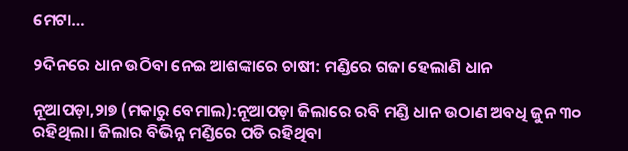ମେଟା…

୨ଦିନରେ ଧାନ ଉଠିବା ନେଇ ଆଶଙ୍କାରେ ଚାଷୀ: ମଣ୍ଡିରେ ଗଜା ହେଲାଣି ଧାନ

ନୂଆପଡ଼ା,୨ା୭ (ମକାରୁ ବେମାଲ):ନୂଆପଡ଼ା ଜିଲାରେ ରବି ମଣ୍ଡି ଧାନ ଉଠାଣ ଅବଧି ଜୁନ ୩୦ ରହିଥିଲା। ଜିଲାର ବିଭିନ୍ନ ମଣ୍ଡିରେ ପଡି ରହିଥିବା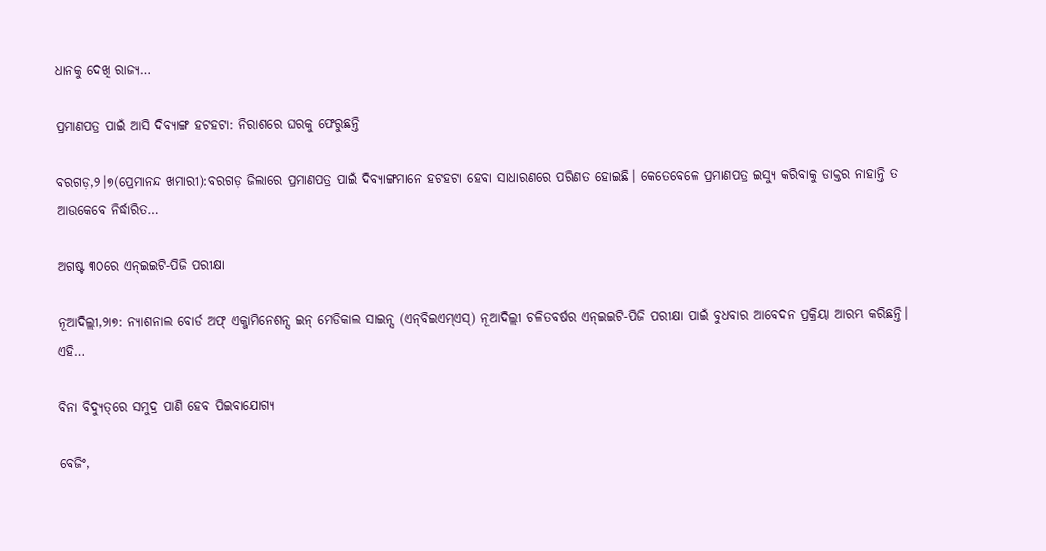ଧାନକୁ ଦେଖି ରାଜ୍ୟ…

ପ୍ରମାଣପତ୍ର ପାଇଁ ଆସି ଦିବ୍ୟାଙ୍ଗ ହଟହଟା: ନିରାଶରେ ଘରକୁ ଫେରୁଛନ୍ତି

ବରଗଡ଼,୨।୭(ପ୍ରେମାନନ୍ଦ ଖମାରୀ):ବରଗଡ଼ ଜିଲାରେ ପ୍ରମାଣପତ୍ର ପାଇଁ ଦିବ୍ୟାଙ୍ଗମାନେ ହଟହଟା ହେବା ସାଧାରଣରେ ପରିଣତ ହୋଇଛି। କେତେବେଳେ ପ୍ରମାଣପତ୍ର ଇସ୍ୟୁ କରିବାକୁ ଡାକ୍ତର ନାହାନ୍ତି ତ ଆଉକେବେ ନିର୍ଦ୍ଧାରିତ…

ଅଗଷ୍ଟ ୩୦ରେ ଏନ୍‌ଇଇଟି-ପିଜି ପରୀକ୍ଷା

ନୂଆଦିଲ୍ଲୀ,୨ା୭: ନ୍ୟାଶନାଲ ବୋର୍ଡ ଅଫ୍‌ ଏକ୍ଜାମିନେଶନ୍ସ ଇନ୍‌ ମେଡିକାଲ ସାଇନ୍ସ (ଏନ୍‌ବିଇଏମ୍‌ଏସ୍‌) ନୂଆଦିଲ୍ଲୀ ଚଳିତବର୍ଷର ଏନ୍‌ଇଇଟି-ପିଜି ପରୀକ୍ଷା ପାଇଁ ବୁଧବାର ଆବେଦନ ପ୍ରକ୍ରିୟା ଆରମ୍ଭ କରିଛନ୍ତି। ଏହି…

ବିନା ବିଦ୍ୟୁତ୍‌ରେ ସମୁଦ୍ର ପାଣି ହେବ ପିଇବାଯୋଗ୍ୟ

ବେଜିଂ,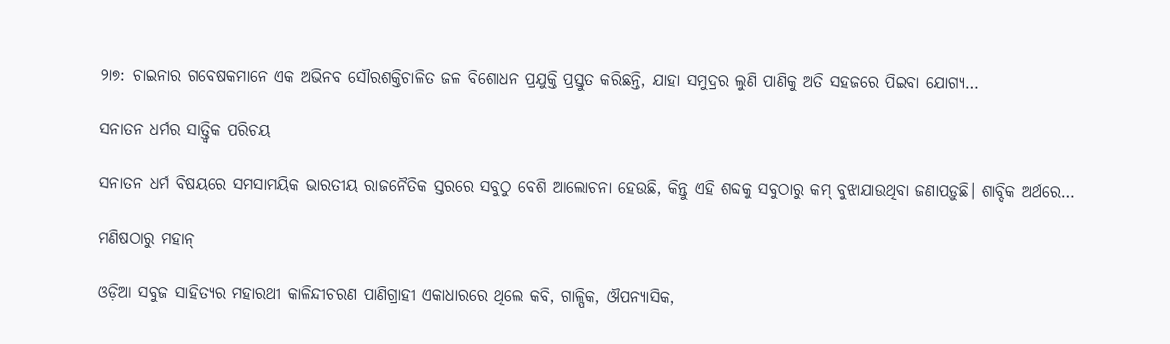୨ା୭: ଚାଇନାର ଗବେଷକମାନେ ଏକ ଅଭିନବ ସୌରଶକ୍ତିଚାଳିତ ଜଳ ବିଶୋଧନ ପ୍ରଯୁକ୍ତି ପ୍ରସ୍ତୁତ କରିଛନ୍ତି, ଯାହା ସମୁଦ୍ରର ଲୁଣି ପାଣିକୁ ଅତି ସହଜରେ ପିଇବା ଯୋଗ୍ୟ…

ସନାତନ ଧର୍ମର ସାତ୍ତ୍ୱିକ ପରିଚୟ

ସନାତନ ଧର୍ମ ବିଷୟରେ ସମସାମୟିକ ଭାରତୀୟ ରାଜନୈତିକ ସ୍ତରରେ ସବୁଠୁ ବେଶି ଆଲୋଚନା ହେଉଛି, କିନ୍ତୁ ଏହି ଶବ୍ଦକୁ ସବୁଠାରୁ କମ୍‌ ବୁଝାଯାଉଥିବା ଜଣାପଡ଼ୁଛି। ଶାବ୍ଦିକ ଅର୍ଥରେ…

ମଣିଷଠାରୁ ମହାନ୍‌

ଓଡ଼ିଆ ସବୁଜ ସାହିତ୍ୟର ମହାରଥୀ କାଳିନ୍ଦୀଚରଣ ପାଣିଗ୍ରାହୀ ଏକାଧାରରେ ଥିଲେ କବି, ଗାଳ୍ପିକ, ଔପନ୍ୟାସିକ,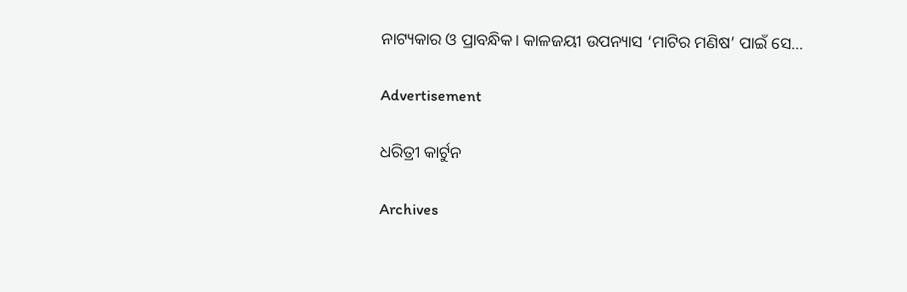ନାଟ୍ୟକାର ଓ ପ୍ରାବନ୍ଧିକ। କାଳଜୟୀ ଉପନ୍ୟାସ ‘ମାଟିର ମଣିଷ’ ପାଇଁ ସେ…

Advertisement

ଧରିତ୍ରୀ କାର୍ଟୁନ

Archives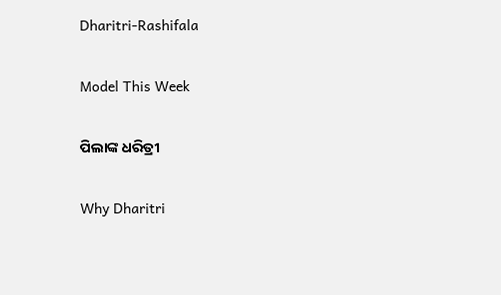Dharitri-Rashifala

Model This Week

ପିଲାଙ୍କ ଧରିତ୍ରୀ

Why Dharitri